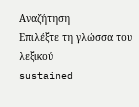Αναζήτηση
Επιλέξτε τη γλώσσα του λεξικού
sustained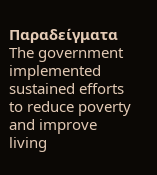Παραδείγματα
The government implemented sustained efforts to reduce poverty and improve living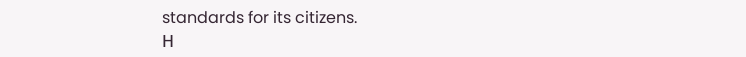standards for its citizens.
Η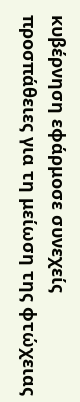κυβέρνηση εφάρμοσε συνεχείς προσπάθειες για τη μείωση της φτώχειας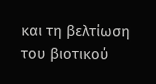και τη βελτίωση του βιοτικού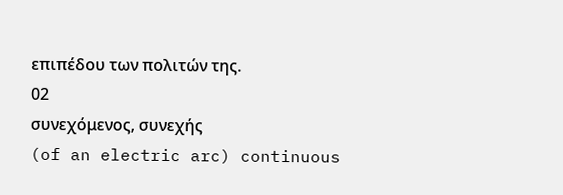επιπέδου των πολιτών της.
02
συνεχόμενος, συνεχής
(of an electric arc) continuous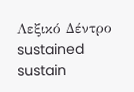Λεξικό Δέντρο
sustained
sustain